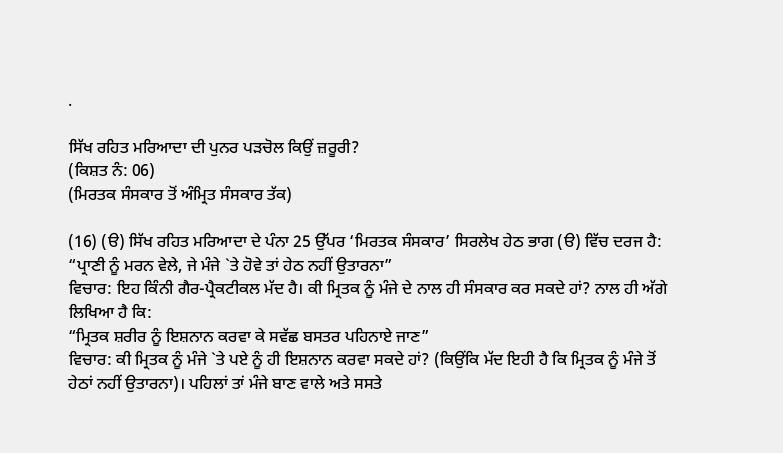.

ਸਿੱਖ ਰਹਿਤ ਮਰਿਆਦਾ ਦੀ ਪੁਨਰ ਪੜਚੋਲ ਕਿਉਂ ਜ਼ਰੂਰੀ?
(ਕਿਸ਼ਤ ਨੰ: 06)
(ਮਿਰਤਕ ਸੰਸਕਾਰ ਤੋਂ ਅੰਮ੍ਰਿਤ ਸੰਸਕਾਰ ਤੱਕ)

(16) (ੳ) ਸਿੱਖ ਰਹਿਤ ਮਰਿਆਦਾ ਦੇ ਪੰਨਾ 25 ਉੱਪਰ ‘ਮਿਰਤਕ ਸੰਸਕਾਰ’ ਸਿਰਲੇਖ ਹੇਠ ਭਾਗ (ੳ) ਵਿੱਚ ਦਰਜ ਹੈ:
“ਪ੍ਰਾਣੀ ਨੂੰ ਮਰਨ ਵੇਲੇ, ਜੇ ਮੰਜੇ `ਤੇ ਹੋਵੇ ਤਾਂ ਹੇਠ ਨਹੀਂ ਉਤਾਰਨਾ”
ਵਿਚਾਰ: ਇਹ ਕਿੰਨੀ ਗੈਰ-ਪ੍ਰੈਕਟੀਕਲ ਮੱਦ ਹੈ। ਕੀ ਮ੍ਰਿਤਕ ਨੂੰ ਮੰਜੇ ਦੇ ਨਾਲ ਹੀ ਸੰਸਕਾਰ ਕਰ ਸਕਦੇ ਹਾਂ? ਨਾਲ ਹੀ ਅੱਗੇ ਲਿਖਿਆ ਹੈ ਕਿ:
“ਮ੍ਰਿਤਕ ਸ਼ਰੀਰ ਨੂੰ ਇਸ਼ਨਾਨ ਕਰਵਾ ਕੇ ਸਵੱਛ ਬਸਤਰ ਪਹਿਨਾਏ ਜਾਣ”
ਵਿਚਾਰ: ਕੀ ਮ੍ਰਿਤਕ ਨੂੰ ਮੰਜੇ `ਤੇ ਪਏ ਨੂੰ ਹੀ ਇਸ਼ਨਾਨ ਕਰਵਾ ਸਕਦੇ ਹਾਂ? (ਕਿਉਂਕਿ ਮੱਦ ਇਹੀ ਹੈ ਕਿ ਮ੍ਰਿਤਕ ਨੂੰ ਮੰਜੇ ਤੋਂ ਹੇਠਾਂ ਨਹੀਂ ਉਤਾਰਨਾ)। ਪਹਿਲਾਂ ਤਾਂ ਮੰਜੇ ਬਾਣ ਵਾਲੇ ਅਤੇ ਸਸਤੇ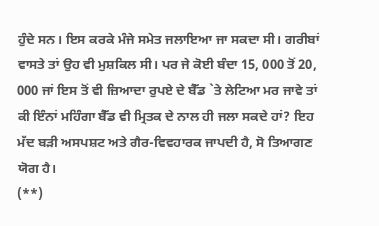ਹੁੰਦੇ ਸਨ। ਇਸ ਕਰਕੇ ਮੰਜੇ ਸਮੇਤ ਜਲਾਇਆ ਜਾ ਸਕਦਾ ਸੀ। ਗਰੀਬਾਂ ਵਾਸਤੇ ਤਾਂ ਉਹ ਵੀ ਮੁਸ਼ਕਿਲ ਸੀ। ਪਰ ਜੇ ਕੋਈ ਬੰਦਾ 15, 000 ਤੋਂ 20, 000 ਜਾਂ ਇਸ ਤੋਂ ਵੀ ਜ਼ਿਆਦਾ ਰੁਪਏ ਦੇ ਬੈੱਡ `ਤੇ ਲੇਟਿਆ ਮਰ ਜਾਵੇ ਤਾਂ ਕੀ ਇੰਨਾਂ ਮਹਿੰਗਾ ਬੈੱਡ ਵੀ ਮ੍ਰਿਤਕ ਦੇ ਨਾਲ ਹੀ ਜਲਾ ਸਕਦੇ ਹਾਂ? ਇਹ ਮੱਦ ਬੜੀ ਅਸਪਸ਼ਟ ਅਤੇ ਗੈਰ-ਵਿਵਹਾਰਕ ਜਾਪਦੀ ਹੈ, ਸੋ ਤਿਆਗਣ ਯੋਗ ਹੈ।
(**)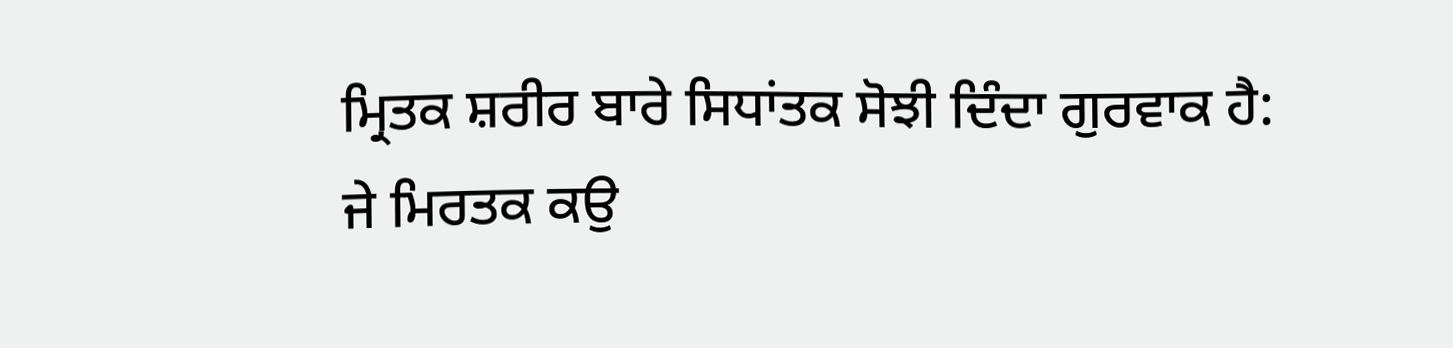ਮ੍ਰਿਤਕ ਸ਼ਰੀਰ ਬਾਰੇ ਸਿਧਾਂਤਕ ਸੋਝੀ ਦਿੰਦਾ ਗੁਰਵਾਕ ਹੈ:
ਜੇ ਮਿਰਤਕ ਕਉ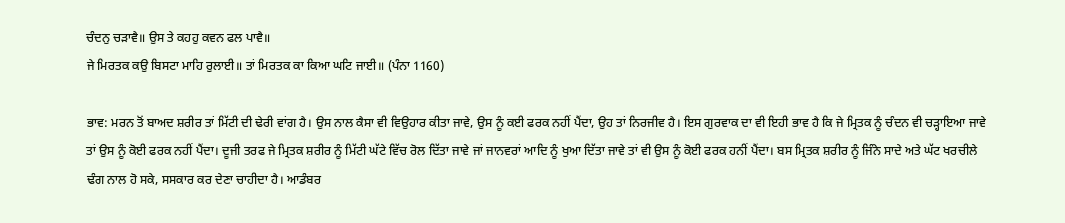ਚੰਦਨੁ ਚੜਾਵੈ॥ ਉਸ ਤੇ ਕਹਹੁ ਕਵਨ ਫਲ ਪਾਵੈ॥
ਜੇ ਮਿਰਤਕ ਕਉ ਬਿਸਟਾ ਮਾਹਿ ਰੁਲਾਈ॥ ਤਾਂ ਮਿਰਤਕ ਕਾ ਕਿਆ ਘਟਿ ਜਾਈ॥ (ਪੰਨਾ 1160)

ਭਾਵ: ਮਰਨ ਤੋਂ ਬਾਅਦ ਸ਼ਰੀਰ ਤਾਂ ਮਿੱਟੀ ਦੀ ਢੇਰੀ ਵਾਂਗ ਹੈ। ਉਸ ਨਾਲ ਕੈਸਾ ਵੀ ਵਿਉਹਾਰ ਕੀਤਾ ਜਾਵੇ, ਉਸ ਨੂੰ ਕਈ ਫਰਕ ਨਹੀਂ ਪੈਂਦਾ, ਉਹ ਤਾਂ ਨਿਰਜੀਵ ਹੈ। ਇਸ ਗੁਰਵਾਕ ਦਾ ਵੀ ਇਹੀ ਭਾਵ ਹੈ ਕਿ ਜੇ ਮ੍ਰਿਤਕ ਨੂੰ ਚੰਦਨ ਵੀ ਚੜ੍ਹਾਇਆ ਜਾਵੇ ਤਾਂ ਉਸ ਨੂੰ ਕੋਈ ਫਰਕ ਨਹੀਂ ਪੈਂਦਾ। ਦੂਜੀ ਤਰਫ ਜੇ ਮ੍ਰਿਤਕ ਸ਼ਰੀਰ ਨੂੰ ਮਿੱਟੀ ਘੱਟੇ ਵਿੱਚ ਰੋਲ ਦਿੱਤਾ ਜਾਵੇ ਜਾਂ ਜਾਨਵਰਾਂ ਆਦਿ ਨੂੰ ਖੁਆ ਦਿੱਤਾ ਜਾਵੇ ਤਾਂ ਵੀ ਉਸ ਨੂੰ ਕੋਈ ਫਰਕ ਹਨੀਂ ਪੈਂਦਾ। ਬਸ ਮ੍ਰਿਤਕ ਸ਼ਰੀਰ ਨੂੰ ਜਿੰਨੇ ਸਾਦੇ ਅਤੇ ਘੱਟ ਖਰਚੀਲੇ ਢੰਗ ਨਾਲ ਹੋ ਸਕੇ, ਸਸਕਾਰ ਕਰ ਦੇਣਾ ਚਾਹੀਦਾ ਹੈ। ਆਡੰਬਰ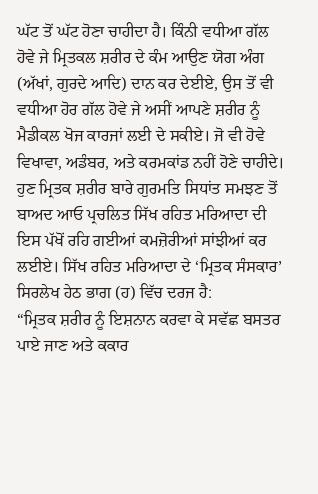ਘੱਟ ਤੋਂ ਘੱਟ ਹੋਣਾ ਚਾਹੀਦਾ ਹੈ। ਕਿੰਨੀ ਵਧੀਆ ਗੱਲ ਹੋਵੇ ਜੇ ਮ੍ਰਿਤਕਲ ਸ਼ਰੀਰ ਦੇ ਕੰਮ ਆਉਣ ਯੋਗ ਅੰਗ (ਅੱਖਾਂ, ਗੁਰਦੇ ਆਦਿ) ਦਾਨ ਕਰ ਦੇਈਏ, ਉਸ ਤੋਂ ਵੀ ਵਧੀਆ ਹੋਰ ਗੱਲ ਹੋਵੇ ਜੇ ਅਸੀਂ ਆਪਣੇ ਸ਼ਰੀਰ ਨੂੰ ਮੈਡੀਕਲ ਖੋਜ ਕਾਰਜਾਂ ਲਈ ਦੇ ਸਕੀਏ। ਜੋ ਵੀ ਹੋਵੇ ਵਿਖਾਵਾ, ਅਡੰਬਰ, ਅਤੇ ਕਰਮਕਾਂਡ ਨਹੀਂ ਹੋਣੇ ਚਾਹੀਦੇ।
ਹੁਣ ਮ੍ਰਿਤਕ ਸ਼ਰੀਰ ਬਾਰੇ ਗੁਰਮਤਿ ਸਿਧਾਂਤ ਸਮਝਣ ਤੋਂ ਬਾਅਦ ਆਓ ਪ੍ਰਚਲਿਤ ਸਿੱਖ ਰਹਿਤ ਮਰਿਆਦਾ ਦੀ ਇਸ ਪੱਖੋਂ ਰਹਿ ਗਈਆਂ ਕਮਜ਼ੋਰੀਆਂ ਸਾਂਝੀਆਂ ਕਰ ਲਈਏ। ਸਿੱਖ ਰਹਿਤ ਮਰਿਆਦਾ ਦੇ ‘ਮ੍ਰਿਤਕ ਸੰਸਕਾਰ’ ਸਿਰਲੇਖ ਹੇਠ ਭਾਗ (ਹ) ਵਿੱਚ ਦਰਜ ਹੈ:
“ਮ੍ਰਿਤਕ ਸ਼ਰੀਰ ਨੂੰ ਇਸ਼ਨਾਨ ਕਰਵਾ ਕੇ ਸਵੱਛ ਬਸਤਰ ਪਾਏ ਜਾਣ ਅਤੇ ਕਕਾਰ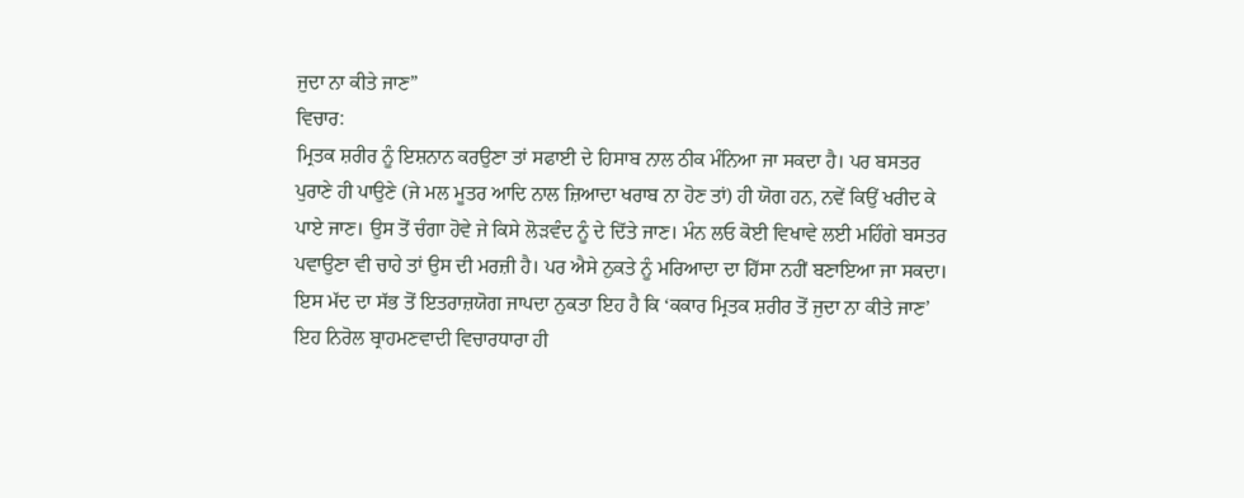ਜੁਦਾ ਨਾ ਕੀਤੇ ਜਾਣ”
ਵਿਚਾਰ:
ਮ੍ਰਿਤਕ ਸ਼ਰੀਰ ਨੂੰ ਇਸ਼ਨਾਨ ਕਰਉਣਾ ਤਾਂ ਸਫਾਈ ਦੇ ਹਿਸਾਬ ਨਾਲ ਠੀਕ ਮੰਨਿਆ ਜਾ ਸਕਦਾ ਹੈ। ਪਰ ਬਸਤਰ ਪੁਰਾਣੇ ਹੀ ਪਾਉਣੇ (ਜੇ ਮਲ ਮੂਤਰ ਆਦਿ ਨਾਲ ਜ਼ਿਆਦਾ ਖਰਾਬ ਨਾ ਹੋਣ ਤਾਂ) ਹੀ ਯੋਗ ਹਨ, ਨਵੇਂ ਕਿਉਂ ਖਰੀਦ ਕੇ ਪਾਏ ਜਾਣ। ਉਸ ਤੋਂ ਚੰਗਾ ਹੋਵੇ ਜੇ ਕਿਸੇ ਲੋੜਵੰਦ ਨੂੰ ਦੇ ਦਿੱਤੇ ਜਾਣ। ਮੰਨ ਲਓ ਕੋਈ ਵਿਖਾਵੇ ਲਈ ਮਹਿੰਗੇ ਬਸਤਰ ਪਵਾਉਣਾ ਵੀ ਚਾਹੇ ਤਾਂ ਉਸ ਦੀ ਮਰਜ਼ੀ ਹੈ। ਪਰ ਐਸੇ ਨੁਕਤੇ ਨੂੰ ਮਰਿਆਦਾ ਦਾ ਹਿੱਸਾ ਨਹੀਂ ਬਣਾਇਆ ਜਾ ਸਕਦਾ। ਇਸ ਮੱਦ ਦਾ ਸੱਭ ਤੋਂ ਇਤਰਾਜ਼ਯੋਗ ਜਾਪਦਾ ਨੁਕਤਾ ਇਹ ਹੈ ਕਿ ‘ਕਕਾਰ ਮ੍ਰਿਤਕ ਸ਼ਰੀਰ ਤੋਂ ਜੁਦਾ ਨਾ ਕੀਤੇ ਜਾਣ’ ਇਹ ਨਿਰੋਲ ਬ੍ਰਾਹਮਣਵਾਦੀ ਵਿਚਾਰਧਾਰਾ ਹੀ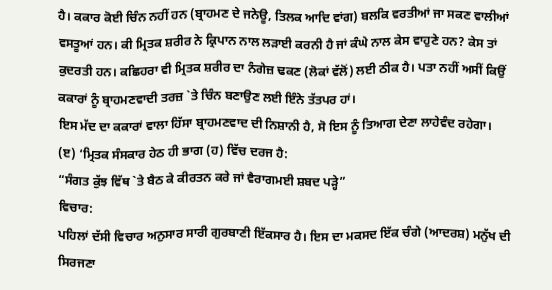ਹੈ। ਕਕਾਰ ਕੋਈ ਚਿੰਨ ਨਹੀਂ ਹਨ (ਬ੍ਰਾਹਮਣ ਦੇ ਜਨੇਊ, ਤਿਲਕ ਆਦਿ ਵਾਂਗ) ਬਲਕਿ ਵਰਤੀਆਂ ਜਾ ਸਕਣ ਵਾਲੀਆਂ ਵਸਤੂਆਂ ਹਨ। ਕੀ ਮ੍ਰਿਤਕ ਸ਼ਰੀਰ ਨੇ ਕ੍ਰਿਪਾਨ ਨਾਲ ਲੜਾਈ ਕਰਨੀ ਹੈ ਜਾਂ ਕੰਘੇ ਨਾਲ ਕੇਸ ਵਾਹੁਣੇ ਹਨ? ਕੇਸ ਤਾਂ ਕੁਦਰਤੀ ਹਨ। ਕਛਿਹਰਾ ਵੀ ਮ੍ਰਿਤਕ ਸ਼ਰੀਰ ਦਾ ਨੰਗੇਜ਼ ਢਕਣ (ਲੋਕਾਂ ਵੱਲੋਂ) ਲਈ ਠੀਕ ਹੈ। ਪਤਾ ਨਹੀਂ ਅਸੀਂ ਕਿਉਂ ਕਕਾਰਾਂ ਨੂੰ ਬ੍ਰਾਹਮਣਵਾਦੀ ਤਰਜ਼ `ਤੇ ਚਿੰਨ ਬਣਾਉਣ ਲਈ ਇੰਨੇ ਤੱਤਪਰ ਹਾਂ।
ਇਸ ਮੱਦ ਦਾ ਕਕਾਰਾਂ ਵਾਲਾ ਹਿੱਸਾ ਬ੍ਰਾਹਮਣਵਾਦ ਦੀ ਨਿਸ਼ਾਨੀ ਹੈ, ਸੋ ਇਸ ਨੂੰ ਤਿਆਗ ਦੇਣਾ ਲਾਹੇਵੰਦ ਰਹੇਗਾ।
(ੲ) ‘ਮ੍ਰਿਤਕ ਸੰਸਕਾਰ ਹੇਠ ਹੀ ਭਾਗ (ਹ) ਵਿੱਚ ਦਰਜ ਹੈ:
“ਸੰਗਤ ਕੁੱਝ ਵਿੱਥ `ਤੇ ਬੈਠ ਕੇ ਕੀਰਤਨ ਕਰੇ ਜਾਂ ਵੈਰਾਗਮਈ ਸ਼ਬਦ ਪੜ੍ਹੇ”
ਵਿਚਾਰ:
ਪਹਿਲਾਂ ਦੱਸੀ ਵਿਚਾਰ ਅਨੁਸਾਰ ਸਾਰੀ ਗੁਰਬਾਣੀ ਇੱਕਸਾਰ ਹੈ। ਇਸ ਦਾ ਮਕਸਦ ਇੱਕ ਚੰਗੇ (ਆਦਰਸ਼) ਮਨੁੱਖ ਦੀ ਸਿਰਜਣਾ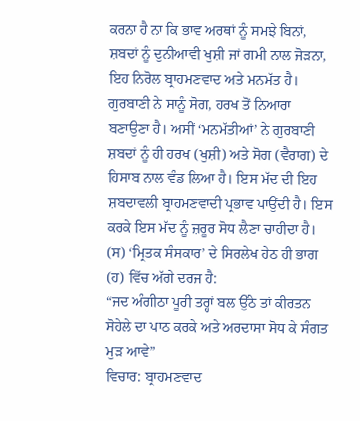ਕਰਨਾ ਹੈ ਨਾ ਕਿ ਭਾਵ ਅਰਥਾਂ ਨੂੰ ਸਮਝੇ ਬਿਨਾਂ, ਸ਼ਬਦਾਂ ਨੂੰ ਦੁਨੀਆਵੀ ਖੁਸ਼ੀ ਜਾਂ ਗਮੀ ਨਾਲ ਜੋੜਨਾ, ਇਹ ਨਿਰੋਲ ਬ੍ਰਾਹਮਣਵਾਦ ਅਤੇ ਮਨਮੱਤ ਹੈ। ਗੁਰਬਾਣੀ ਨੇ ਸਾਨੂੰ ਸੋਗ, ਹਰਖ ਤੋਂ ਨਿਆਰਾ ਬਣਾਉਣਾ ਹੈ। ਅਸੀਂ ‘ਮਨਮੱਤੀਆਂ’ ਨੇ ਗੁਰਬਾਣੀ ਸ਼ਬਦਾਂ ਨੂੰ ਹੀ ਹਰਖ (ਖੁਸ਼ੀ) ਅਤੇ ਸੋਗ (ਵੈਰਾਗ) ਦੇ ਹਿਸਾਬ ਨਾਲ ਵੰਡ ਲਿਆ ਹੈ। ਇਸ ਮੱਦ ਦੀ ਇਹ ਸ਼ਬਦਾਵਲੀ ਬ੍ਰਾਹਮਣਵਾਦੀ ਪ੍ਰਭਾਵ ਪਾਉਂਦੀ ਹੈ। ਇਸ ਕਰਕੇ ਇਸ ਮੱਦ ਨੂੰ ਜ਼ਰੂਰ ਸੋਧ ਲੈਣਾ ਚਾਹੀਦਾ ਹੈ।
(ਸ) ‘ਮ੍ਰਿਤਕ ਸੰਸਕਾਰ’ ਦੇ ਸਿਰਲੇਖ ਹੇਠ ਹੀ ਭਾਗ (ਹ) ਵਿੱਚ ਅੱਗੇ ਦਰਜ ਹੈ:
“ਜਦ ਅੰਗੀਠਾ ਪੂਰੀ ਤਰ੍ਹਾਂ ਬਲ ਉੱਠੇ ਤਾਂ ਕੀਰਤਨ ਸੋਹੇਲੇ ਦਾ ਪਾਠ ਕਰਕੇ ਅਤੇ ਅਰਦਾਸਾ ਸੋਧ ਕੇ ਸੰਗਤ ਮੁੜ ਆਵੇ”
ਵਿਚਾਰ: ਬ੍ਰਾਹਮਣਵਾਦ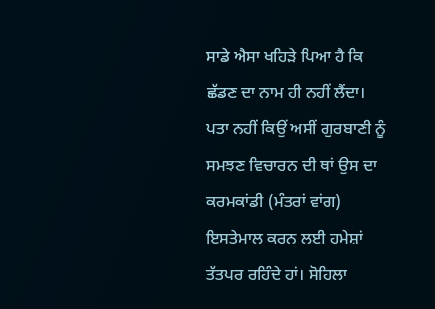ਸਾਡੇ ਐਸਾ ਖਹਿੜੇ ਪਿਆ ਹੈ ਕਿ ਛੱਡਣ ਦਾ ਨਾਮ ਹੀ ਨਹੀਂ ਲੈਂਦਾ। ਪਤਾ ਨਹੀਂ ਕਿਉਂ ਅਸੀਂ ਗੁਰਬਾਣੀ ਨੂੰ ਸਮਝਣ ਵਿਚਾਰਨ ਦੀ ਥਾਂ ਉਸ ਦਾ ਕਰਮਕਾਂਡੀ (ਮੰਤਰਾਂ ਵਾਂਗ) ਇਸਤੇਮਾਲ ਕਰਨ ਲਈ ਹਮੇਸ਼ਾਂ ਤੱਤਪਰ ਰਹਿੰਦੇ ਹਾਂ। ਸੋਹਿਲਾ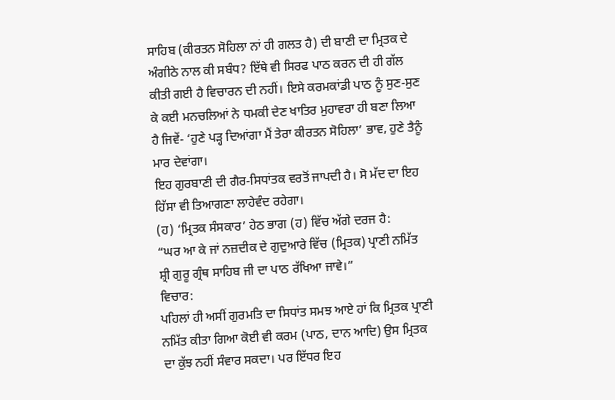ਸਾਹਿਬ (ਕੀਰਤਨ ਸੋਹਿਲਾ ਨਾਂ ਹੀ ਗਲਤ ਹੈ) ਦੀ ਬਾਣੀ ਦਾ ਮ੍ਰਿਤਕ ਦੇ ਅੰਗੀਠੇ ਨਾਲ ਕੀ ਸਬੰਧ? ਇੱਥੇ ਵੀ ਸਿਰਫ ਪਾਠ ਕਰਨ ਦੀ ਹੀ ਗੱਲ ਕੀਤੀ ਗਈ ਹੈ ਵਿਚਾਰਨ ਦੀ ਨਹੀਂ। ਇਸੇ ਕਰਮਕਾਂਡੀ ਪਾਠ ਨੂੰ ਸੁਣ-ਸੁਣ ਕੇ ਕਈ ਮਨਚਲਿਆਂ ਨੇ ਧਮਕੀ ਦੇਣ ਖਾਤਿਰ ਮੁਹਾਵਰਾ ਹੀ ਬਣਾ ਲਿਆ ਹੈ ਜਿਵੇਂ- ‘ਹੁਣੇ ਪੜ੍ਹ ਦਿਆਂਗਾ ਮੈਂ ਤੇਰਾ ਕੀਰਤਨ ਸੋਹਿਲਾ’ ਭਾਵ, ਹੁਣੇ ਤੈਨੂੰ ਮਾਰ ਦੇਵਾਂਗਾ।
ਇਹ ਗੁਰਬਾਣੀ ਦੀ ਗੈਰ-ਸਿਧਾਂਤਕ ਵਰਤੋਂ ਜਾਪਦੀ ਹੈ। ਸੋ ਮੱਦ ਦਾ ਇਹ ਹਿੱਸਾ ਵੀ ਤਿਆਗਣਾ ਲਾਹੇਵੰਦ ਰਹੇਗਾ।
(ਹ) ‘ਮ੍ਰਿਤਕ ਸੰਸਕਾਰ’ ਹੇਠ ਭਾਗ (ਹ) ਵਿੱਚ ਅੱਗੇ ਦਰਜ ਹੈ:
“ਘਰ ਆ ਕੇ ਜਾਂ ਨਜ਼ਦੀਕ ਦੇ ਗੁਦੁਆਰੇ ਵਿੱਚ (ਮ੍ਰਿਤਕ) ਪ੍ਰਾਣੀ ਨਮਿੱਤ ਸ਼੍ਰੀ ਗੁਰੂ ਗ੍ਰੰਥ ਸਾਹਿਬ ਜੀ ਦਾ ਪਾਠ ਰੱਖਿਆ ਜਾਵੇ।”
ਵਿਚਾਰ:
ਪਹਿਲਾਂ ਹੀ ਅਸੀਂ ਗੁਰਮਤਿ ਦਾ ਸਿਧਾਂਤ ਸਮਝ ਆਏ ਹਾਂ ਕਿ ਮ੍ਰਿਤਕ ਪ੍ਰਾਣੀ ਨਮਿੱਤ ਕੀਤਾ ਗਿਆ ਕੋਈ ਵੀ ਕਰਮ (ਪਾਠ, ਦਾਨ ਆਦਿ) ਉਸ ਮ੍ਰਿਤਕ ਦਾ ਕੁੱਝ ਨਹੀਂ ਸੰਵਾਰ ਸਕਦਾ। ਪਰ ਇੱਧਰ ਇਹ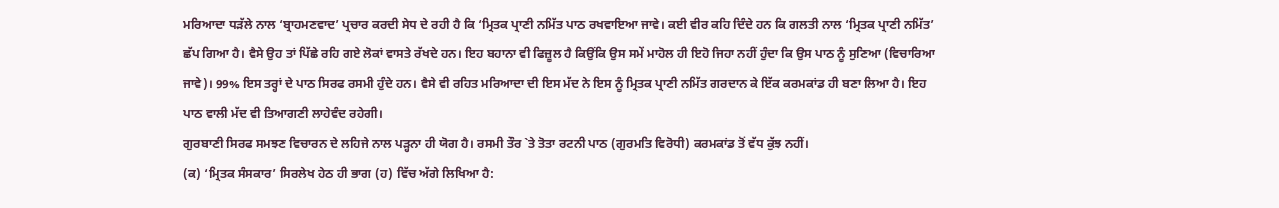ਮਰਿਆਦਾ ਧੜੱਲੇ ਨਾਲ ‘ਬ੍ਰਾਹਮਣਵਾਦ’ ਪ੍ਰਚਾਰ ਕਰਦੀ ਸੇਧ ਦੇ ਰਹੀ ਹੈ ਕਿ ‘ਮ੍ਰਿਤਕ ਪ੍ਰਾਣੀ ਨਮਿੱਤ ਪਾਠ ਰਖਵਾਇਆ ਜਾਵੇ। ਕਈ ਵੀਰ ਕਹਿ ਦਿੰਦੇ ਹਨ ਕਿ ਗਲਤੀ ਨਾਲ ‘ਮ੍ਰਿਤਕ ਪ੍ਰਾਣੀ ਨਮਿੱਤ’ ਛੱਪ ਗਿਆ ਹੈ। ਵੈਸੇ ਉਹ ਤਾਂ ਪਿੱਛੇ ਰਹਿ ਗਏ ਲੋਕਾਂ ਵਾਸਤੇ ਰੱਖਦੇ ਹਨ। ਇਹ ਬਹਾਨਾ ਵੀ ਫਿਜ਼ੂਲ ਹੈ ਕਿਉਂਕਿ ਉਸ ਸਮੇਂ ਮਾਹੋਲ ਹੀ ਇਹੋ ਜਿਹਾ ਨਹੀਂ ਹੁੰਦਾ ਕਿ ਉਸ ਪਾਠ ਨੂੰ ਸੁਣਿਆ (ਵਿਚਾਰਿਆ ਜਾਵੇ)। 99% ਇਸ ਤਰ੍ਹਾਂ ਦੇ ਪਾਠ ਸਿਰਫ ਰਸਮੀ ਹੁੰਦੇ ਹਨ। ਵੈਸੇ ਵੀ ਰਹਿਤ ਮਰਿਆਦਾ ਦੀ ਇਸ ਮੱਦ ਨੇ ਇਸ ਨੂੰ ਮ੍ਰਿਤਕ ਪ੍ਰਾਣੀ ਨਮਿੱਤ ਗਰਦਾਨ ਕੇ ਇੱਕ ਕਰਮਕਾਂਡ ਹੀ ਬਣਾ ਲਿਆ ਹੈ। ਇਹ ਪਾਠ ਵਾਲੀ ਮੱਦ ਵੀ ਤਿਆਗਣੀ ਲਾਹੇਵੰਦ ਰਹੇਗੀ।
ਗੁਰਬਾਣੀ ਸਿਰਫ ਸਮਝਣ ਵਿਚਾਰਨ ਦੇ ਲਹਿਜੇ ਨਾਲ ਪੜ੍ਹਨਾ ਹੀ ਯੋਗ ਹੈ। ਰਸਮੀ ਤੌਰ `ਤੇ ਤੋਤਾ ਰਟਨੀ ਪਾਠ (ਗੁਰਮਤਿ ਵਿਰੋਧੀ) ਕਰਮਕਾਂਡ ਤੋਂ ਵੱਧ ਕੁੱਝ ਨਹੀਂ।
(ਕ) ‘ਮ੍ਰਿਤਕ ਸੰਸਕਾਰ’ ਸਿਰਲੇਖ ਹੇਠ ਹੀ ਭਾਗ (ਹ) ਵਿੱਚ ਅੱਗੇ ਲਿਖਿਆ ਹੈ: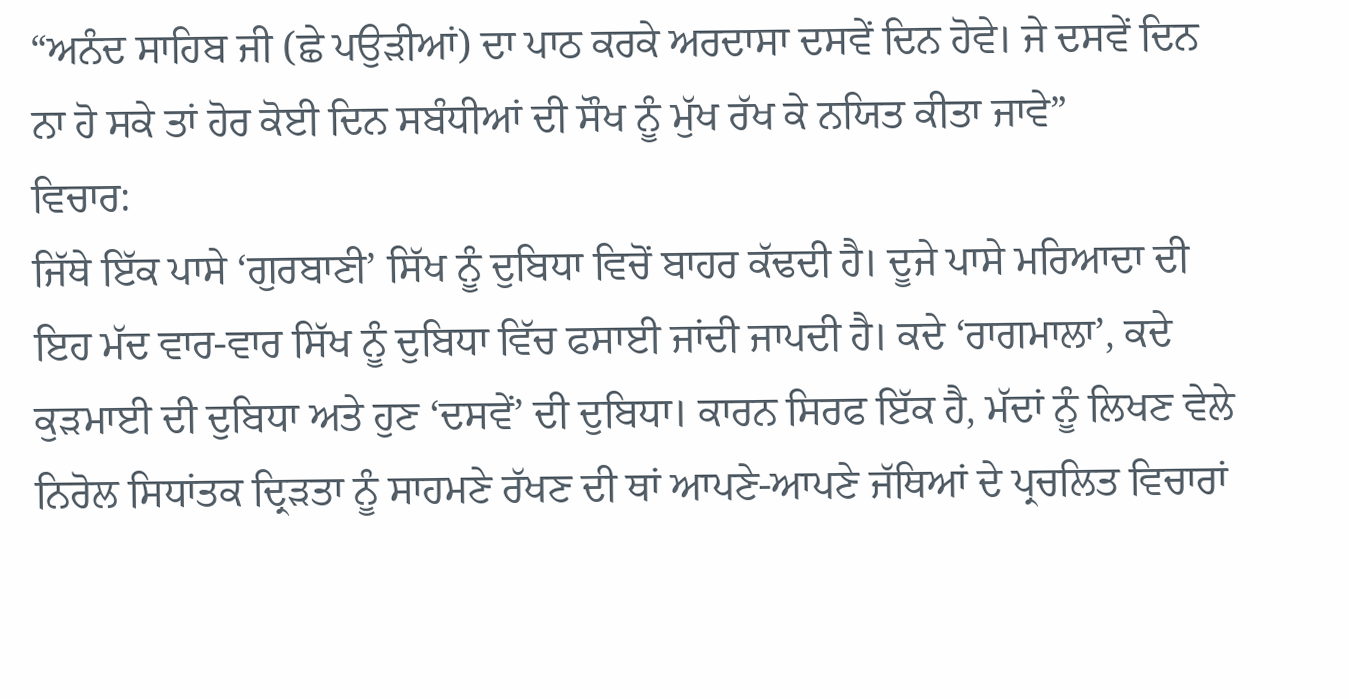“ਅਨੰਦ ਸਾਹਿਬ ਜੀ (ਛੇ ਪਉੜੀਆਂ) ਦਾ ਪਾਠ ਕਰਕੇ ਅਰਦਾਸਾ ਦਸਵੇਂ ਦਿਨ ਹੋਵੇ। ਜੇ ਦਸਵੇਂ ਦਿਨ ਨਾ ਹੋ ਸਕੇ ਤਾਂ ਹੋਰ ਕੋਈ ਦਿਨ ਸਬੰਧੀਆਂ ਦੀ ਸੌਖ ਨੂੰ ਮੁੱਖ ਰੱਖ ਕੇ ਨਯਿਤ ਕੀਤਾ ਜਾਵੇ”
ਵਿਚਾਰ:
ਜਿੱਥੇ ਇੱਕ ਪਾਸੇ ‘ਗੁਰਬਾਣੀ’ ਸਿੱਖ ਨੂੰ ਦੁਬਿਧਾ ਵਿਚੋਂ ਬਾਹਰ ਕੱਢਦੀ ਹੈ। ਦੂਜੇ ਪਾਸੇ ਮਰਿਆਦਾ ਦੀ ਇਹ ਮੱਦ ਵਾਰ-ਵਾਰ ਸਿੱਖ ਨੂੰ ਦੁਬਿਧਾ ਵਿੱਚ ਫਸਾਈ ਜਾਂਦੀ ਜਾਪਦੀ ਹੈ। ਕਦੇ ‘ਰਾਗਮਾਲਾ’, ਕਦੇ ਕੁੜਮਾਈ ਦੀ ਦੁਬਿਧਾ ਅਤੇ ਹੁਣ ‘ਦਸਵੇਂ’ ਦੀ ਦੁਬਿਧਾ। ਕਾਰਨ ਸਿਰਫ ਇੱਕ ਹੈ, ਮੱਦਾਂ ਨੂੰ ਲਿਖਣ ਵੇਲੇ ਨਿਰੋਲ ਸਿਧਾਂਤਕ ਦ੍ਰਿੜਤਾ ਨੂੰ ਸਾਹਮਣੇ ਰੱਖਣ ਦੀ ਥਾਂ ਆਪਣੇ-ਆਪਣੇ ਜੱਥਿਆਂ ਦੇ ਪ੍ਰਚਲਿਤ ਵਿਚਾਰਾਂ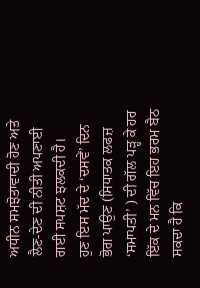ਅਧੀਨ ਸਮਝੋਤਾਵਾਦੀ ਹੋਣ ਅਤੇ ਲੈਣ-ਦੇਣ ਦੀ ਨੀਤੀ ਅਪਣਾਈ ਗਈ ਸਪਸ਼ਟ ਝਲਕਦੀ ਹੈ।
ਹੁਣ ਇਸ ਮੱਦ ਦੇ ‘ਦਸਵੇਂ’ ਦਿਨ ਭੋਗ ਪਾਉਣ (ਸਿਧਾਤਕ ਲਫਜ਼ ‘ਸਮਾਪਤੀ’ ) ਦੀ ਗੱਲ ਪੜ੍ਹ ਕੇ ਹਰ ਇੱਕ ਦੇ ਮਨ ਵਿੱਚ ਇਹ ਭਰਮ ਬੈਠ ਸਕਦਾ ਹੈ ਕਿ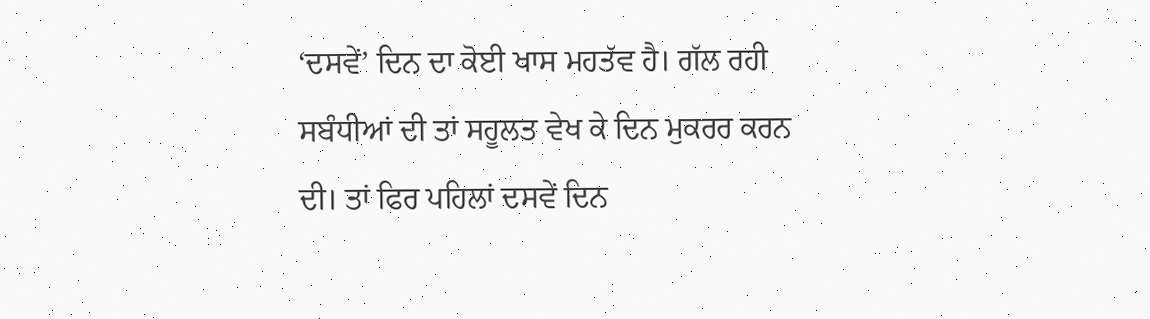‘ਦਸਵੇਂ’ ਦਿਨ ਦਾ ਕੋਈ ਖਾਸ ਮਹਤੱਵ ਹੈ। ਗੱਲ ਰਹੀ ਸਬੰਧੀਆਂ ਦੀ ਤਾਂ ਸਹੂਲਤ ਵੇਖ ਕੇ ਦਿਨ ਮੁਕਰਰ ਕਰਨ ਦੀ। ਤਾਂ ਫਿਰ ਪਹਿਲਾਂ ਦਸਵੇਂ ਦਿਨ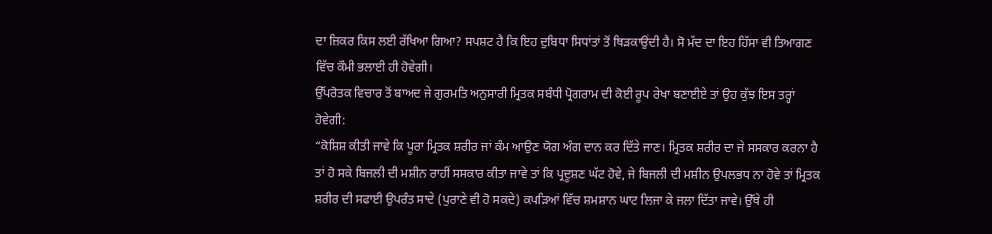ਦਾ ਜ਼ਿਕਰ ਕਿਸ ਲਈ ਰੱਖਿਆ ਗਿਆ? ਸਪਸ਼ਟ ਹੈ ਕਿ ਇਹ ਦੁਬਿਧਾ ਸਿਧਾਂਤਾਂ ਤੋਂ ਥਿੜਕਾਉਂਦੀ ਹੈ। ਸੋ ਮੱਦ ਦਾ ਇਹ ਹਿੱਸਾ ਵੀ ਤਿਆਗਣ ਵਿੱਚ ਕੌਮੀ ਭਲਾਈ ਹੀ ਹੋਵੇਗੀ।
ਉੱਪਰੋਤਕ ਵਿਚਾਰ ਤੋਂ ਬਾਅਦ ਜੇ ਗੁਰਮਤਿ ਅਨੁਸਾਰੀ ਮ੍ਰਿਤਕ ਸਬੰਧੀ ਪ੍ਰੋਗਰਾਮ ਦੀ ਕੋਈ ਰੂਪ ਰੇਖਾ ਬਣਾਈਏ ਤਾਂ ਉਹ ਕੁੱਝ ਇਸ ਤਰ੍ਹਾਂ ਹੋਵੇਗੀ:
“ਕੋਸ਼ਿਸ਼ ਕੀਤੀ ਜਾਵੇ ਕਿ ਪੂਰਾ ਮ੍ਰਿਤਕ ਸ਼ਰੀਰ ਜਾਂ ਕੰਮ ਆਉਣ ਯੋਗ ਅੰਗ ਦਾਨ ਕਰ ਦਿੱਤੇ ਜਾਣ। ਮ੍ਰਿਤਕ ਸ਼ਰੀਰ ਦਾ ਜੇ ਸਸਕਾਰ ਕਰਨਾ ਹੈ ਤਾਂ ਹੋ ਸਕੇ ਬਿਜਲੀ ਦੀ ਮਸ਼ੀਨ ਰਾਹੀਂ ਸਸਕਾਰ ਕੀਤਾ ਜਾਵੇ ਤਾਂ ਕਿ ਪ੍ਰਦੂਸ਼ਣ ਘੱਟ ਹੋਵੇ, ਜੇ ਬਿਜਲੀ ਦੀ ਮਸ਼ੀਨ ਉਪਲਭਧ ਨਾ ਹੋਵੇ ਤਾਂ ਮ੍ਰਿਤਕ ਸ਼ਰੀਰ ਦੀ ਸਫਾਈ ਉਪਰੰਤ ਸਾਦੇ (ਪੁਰਾਣੇ ਵੀ ਹੋ ਸਕਦੇ) ਕਪੜਿਆਂ ਵਿੱਚ ਸ਼ਮਸ਼ਾਨ ਘਾਟ ਲਿਜਾ ਕੇ ਜਲਾ ਦਿੱਤਾ ਜਾਵੇ। ਉੱਥੇ ਹੀ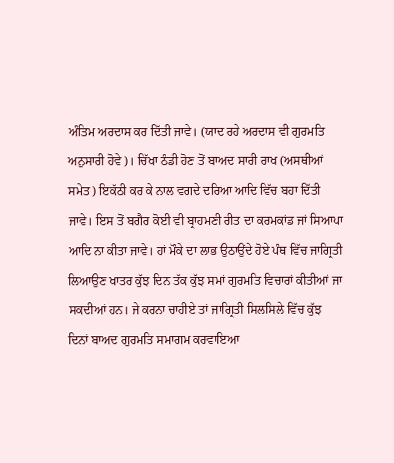ਅੰਤਿਮ ਅਰਦਾਸ ਕਰ ਦਿੱਤੀ ਜਾਵੇ। (ਯਾਦ ਰਹੇ ਅਰਦਾਸ ਵੀ ਗੁਰਮਤਿ ਅਨੁਸਾਰੀ ਹੋਵੇ)। ਚਿੱਖਾ ਠੰਡੀ ਹੋਣ ਤੋਂ ਬਾਅਦ ਸਾਰੀ ਰਾਖ (ਅਸਥੀਆਂ ਸਮੇਤ) ਇਕੱਠੀ ਕਰ ਕੇ ਨਾਲ ਵਗਦੇ ਦਰਿਆ ਆਦਿ ਵਿੱਚ ਬਹਾ ਦਿੱਤੀ ਜਾਵੇ। ਇਸ ਤੋਂ ਬਗੈਰ ਕੋਈ ਵੀ ਬ੍ਰਾਹਮਣੀ ਰੀਤ ਦਾ ਕਰਮਕਾਂਡ ਜਾਂ ਸਿਆਪਾ ਆਦਿ ਨਾ ਕੀਤਾ ਜਾਵੇ। ਹਾਂ ਮੌਕੇ ਦਾ ਲਾਭ ਉਠਾਉਂਦੇ ਹੋਏ ਪੰਥ ਵਿੱਚ ਜਾਗ੍ਰਿਤੀ ਲਿਆਉਣ ਖਾਤਰ ਕੁੱਝ ਦਿਨ ਤੱਕ ਕੁੱਝ ਸਮਾਂ ਗੁਰਮਤਿ ਵਿਚਾਰਾਂ ਕੀਤੀਆਂ ਜਾ ਸਕਦੀਆਂ ਹਨ। ਜੇ ਕਰਨਾ ਚਾਹੀਏ ਤਾਂ ਜਾਗ੍ਰਿਤੀ ਸਿਲਸਿਲੇ ਵਿੱਚ ਕੁੱਝ ਦਿਨਾਂ ਬਾਅਦ ਗੁਰਮਤਿ ਸਮਾਗਮ ਕਰਵਾਇਆ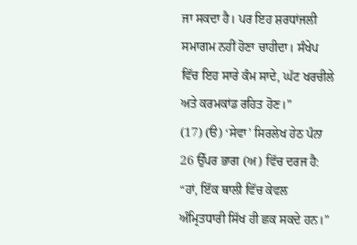ਜਾ ਸਕਦਾ ਹੈ। ਪਰ ਇਹ ਸ਼ਰਧਾਂਜਲੀ ਸਮਾਗਮ ਨਹੀਂ ਹੋਣਾ ਚਾਹੀਦਾ। ਸੰਖੇਪ ਵਿੱਚ ਇਹ ਸਾਰੇ ਕੰਮ ਸਾਦੇ, ਘੱਟ ਖਰਚੀਲੇ ਅਤੇ ਕਰਮਕਾਂਡ ਰਹਿਤ ਹੋਣ।”
(17) (ੳ) ‘ਸੇਵਾ’ ਸਿਰਲੇਖ ਹੇਠ ਪੰਨਾ 26 ਉੱਪਰ ਭਾਗ (ਅ) ਵਿੱਚ ਦਰਜ ਹੈ:
“ਹਾਂ, ਇੱਕ ਥਾਲੀ ਵਿੱਚ ਕੇਵਲ ਅੰਮ੍ਰਿਤਧਾਰੀ ਸਿੱਖ ਹੀ ਛਕ ਸਕਦੇ ਹਨ।”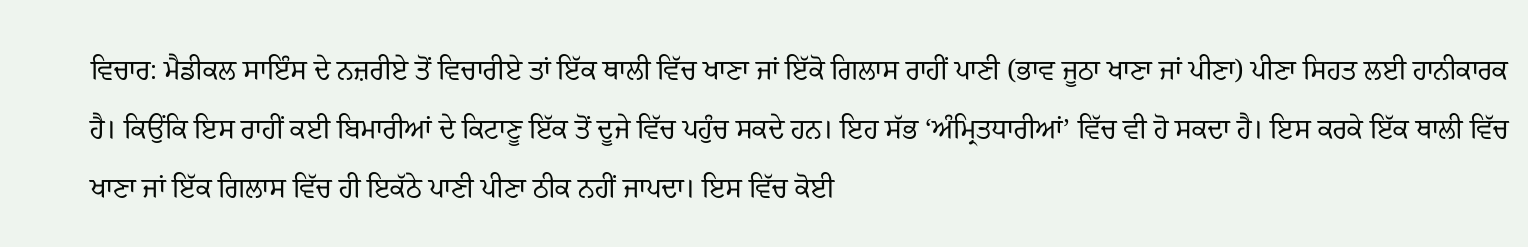ਵਿਚਾਰ: ਮੈਡੀਕਲ ਸਾਇੰਸ ਦੇ ਨਜ਼ਰੀਏ ਤੋਂ ਵਿਚਾਰੀਏ ਤਾਂ ਇੱਕ ਥਾਲੀ ਵਿੱਚ ਖਾਣਾ ਜਾਂ ਇੱਕੋ ਗਿਲਾਸ ਰਾਹੀਂ ਪਾਣੀ (ਭਾਵ ਜੂਠਾ ਖਾਣਾ ਜਾਂ ਪੀਣਾ) ਪੀਣਾ ਸਿਹਤ ਲਈ ਹਾਨੀਕਾਰਕ ਹੈ। ਕਿਉਂਕਿ ਇਸ ਰਾਹੀਂ ਕਈ ਬਿਮਾਰੀਆਂ ਦੇ ਕਿਟਾਣੂ ਇੱਕ ਤੋਂ ਦੂਜੇ ਵਿੱਚ ਪਹੁੰਚ ਸਕਦੇ ਹਨ। ਇਹ ਸੱਭ ‘ਅੰਮ੍ਰਿਤਧਾਰੀਆਂ’ ਵਿੱਚ ਵੀ ਹੋ ਸਕਦਾ ਹੈ। ਇਸ ਕਰਕੇ ਇੱਕ ਥਾਲੀ ਵਿੱਚ ਖਾਣਾ ਜਾਂ ਇੱਕ ਗਿਲਾਸ ਵਿੱਚ ਹੀ ਇਕੱਠੇ ਪਾਣੀ ਪੀਣਾ ਠੀਕ ਨਹੀਂ ਜਾਪਦਾ। ਇਸ ਵਿੱਚ ਕੋਈ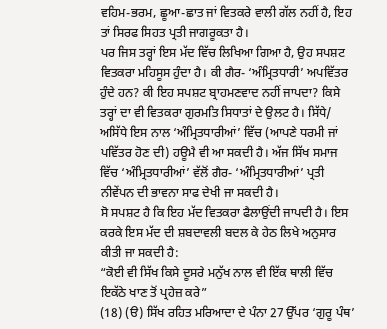ਵਹਿਮ-ਭਰਮ, ਛੂਆ-ਛਾਤ ਜਾਂ ਵਿਤਕਰੇ ਵਾਲੀ ਗੱਲ ਨਹੀਂ ਹੈ, ਇਹ ਤਾਂ ਸਿਰਫ ਸਿਹਤ ਪ੍ਰਤੀ ਜਾਗਰੂਕਤਾ ਹੈ।
ਪਰ ਜਿਸ ਤਰ੍ਹਾਂ ਇਸ ਮੱਦ ਵਿੱਚ ਲਿਖਿਆ ਗਿਆ ਹੈ, ਉਹ ਸਪਸ਼ਟ ਵਿਤਕਰਾ ਮਹਿਸੂਸ ਹੁੰਦਾ ਹੈ। ਕੀ ਗੈਰ- ‘ਅੰਮ੍ਰਿਤਧਾਰੀ’ ਅਪਵਿੱਤਰ ਹੁੰਦੇ ਹਨ? ਕੀ ਇਹ ਸਪਸ਼ਟ ਬ੍ਰਾਹਮਣਵਾਦ ਨਹੀਂ ਜਾਪਦਾ? ਕਿਸੇ ਤਰ੍ਹਾਂ ਦਾ ਵੀ ਵਿਤਕਰਾ ਗੁਰਮਤਿ ਸਿਧਾਤਾਂ ਦੇ ਉਲਟ ਹੈ। ਸਿੱਧੇ/ ਅਸਿੱਧੇ ਇਸ ਨਾਲ ‘ਅੰਮ੍ਰਿਤਧਾਰੀਆਂ’ ਵਿੱਚ (ਆਪਣੇ ਧਰਮੀ ਜਾਂ ਪਵਿੱਤਰ ਹੋਣ ਦੀ) ਹਊਮੈ ਵੀ ਆ ਸਕਦੀ ਹੈ। ਅੱਜ ਸਿੱਖ ਸਮਾਜ ਵਿੱਚ ‘ਅੰਮ੍ਰਿਤਧਾਰੀਆਂ’ ਵੱਲੋਂ ਗੈਰ- ‘ਅੰਮ੍ਰਿਤਧਾਰੀਆਂ’ ਪ੍ਰਤੀ ਨੀਵੇਂਪਨ ਦੀ ਭਾਵਨਾ ਸਾਫ ਦੇਖੀ ਜਾ ਸਕਦੀ ਹੈ।
ਸੋ ਸਪਸ਼ਟ ਹੈ ਕਿ ਇਹ ਮੱਦ ਵਿਤਕਰਾ ਫੈਲਾਉਂਦੀ ਜਾਪਦੀ ਹੈ। ਇਸ ਕਰਕੇ ਇਸ ਮੱਦ ਦੀ ਸ਼ਬਦਾਵਲੀ ਬਦਲ ਕੇ ਹੇਠ ਲਿਖੇ ਅਨੁਸਾਰ ਕੀਤੀ ਜਾ ਸਕਦੀ ਹੈ:
“ਕੋਈ ਵੀ ਸਿੱਖ ਕਿਸੇ ਦੂਸਰੇ ਮਨੁੱਖ ਨਾਲ ਵੀ ਇੱਕ ਥਾਲੀ ਵਿੱਚ ਇਕੱਠੇ ਖਾਣ ਤੋਂ ਪ੍ਰਹੇਜ਼ ਕਰੇ”
(18) (ੳ) ਸਿੱਖ ਰਹਿਤ ਮਰਿਆਦਾ ਦੇ ਪੰਨਾ 27 ਉੱਪਰ ‘ਗੁਰੂ ਪੰਥ’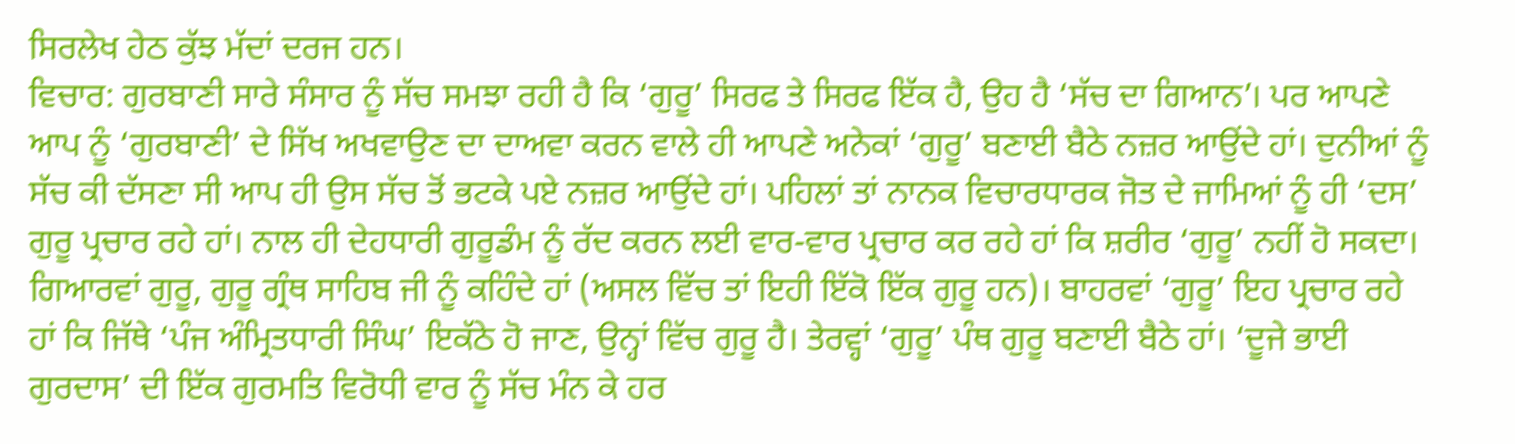ਸਿਰਲੇਖ ਹੇਠ ਕੁੱਝ ਮੱਦਾਂ ਦਰਜ ਹਨ।
ਵਿਚਾਰ: ਗੁਰਬਾਣੀ ਸਾਰੇ ਸੰਸਾਰ ਨੂੰ ਸੱਚ ਸਮਝਾ ਰਹੀ ਹੈ ਕਿ ‘ਗੁਰੂ’ ਸਿਰਫ ਤੇ ਸਿਰਫ ਇੱਕ ਹੈ, ਉਹ ਹੈ ‘ਸੱਚ ਦਾ ਗਿਆਨ’। ਪਰ ਆਪਣੇ ਆਪ ਨੂੰ ‘ਗੁਰਬਾਣੀ’ ਦੇ ਸਿੱਖ ਅਖਵਾਉਣ ਦਾ ਦਾਅਵਾ ਕਰਨ ਵਾਲੇ ਹੀ ਆਪਣੇ ਅਨੇਕਾਂ ‘ਗੁਰੂ’ ਬਣਾਈ ਬੈਠੇ ਨਜ਼ਰ ਆਉਂਦੇ ਹਾਂ। ਦੁਨੀਆਂ ਨੂੰ ਸੱਚ ਕੀ ਦੱਸਣਾ ਸੀ ਆਪ ਹੀ ਉਸ ਸੱਚ ਤੋਂ ਭਟਕੇ ਪਏ ਨਜ਼ਰ ਆਉਂਦੇ ਹਾਂ। ਪਹਿਲਾਂ ਤਾਂ ਨਾਨਕ ਵਿਚਾਰਧਾਰਕ ਜੋਤ ਦੇ ਜਾਮਿਆਂ ਨੂੰ ਹੀ ‘ਦਸ’ ਗੁਰੂ ਪ੍ਰਚਾਰ ਰਹੇ ਹਾਂ। ਨਾਲ ਹੀ ਦੇਹਧਾਰੀ ਗੁਰੂਡੰਮ ਨੂੰ ਰੱਦ ਕਰਨ ਲਈ ਵਾਰ-ਵਾਰ ਪ੍ਰਚਾਰ ਕਰ ਰਹੇ ਹਾਂ ਕਿ ਸ਼ਰੀਰ ‘ਗੁਰੂ’ ਨਹੀਂ ਹੋ ਸਕਦਾ। ਗਿਆਰਵਾਂ ਗੁਰੂ, ਗੁਰੂ ਗ੍ਰੰਥ ਸਾਹਿਬ ਜੀ ਨੂੰ ਕਹਿੰਦੇ ਹਾਂ (ਅਸਲ ਵਿੱਚ ਤਾਂ ਇਹੀ ਇੱਕੋ ਇੱਕ ਗੁਰੂ ਹਨ)। ਬਾਹਰਵਾਂ ‘ਗੁਰੂ’ ਇਹ ਪ੍ਰਚਾਰ ਰਹੇ ਹਾਂ ਕਿ ਜਿੱਥੇ ‘ਪੰਜ ਅੰਮ੍ਰਿਤਧਾਰੀ ਸਿੰਘ’ ਇਕੱਠੇ ਹੋ ਜਾਣ, ਉਨ੍ਹਾਂ ਵਿੱਚ ਗੁਰੂ ਹੈ। ਤੇਰਵ੍ਹਾਂ ‘ਗੁਰੂ’ ਪੰਥ ਗੁਰੂ ਬਣਾਈ ਬੈਠੇ ਹਾਂ। ‘ਦੂਜੇ ਭਾਈ ਗੁਰਦਾਸ’ ਦੀ ਇੱਕ ਗੁਰਮਤਿ ਵਿਰੋਧੀ ਵਾਰ ਨੂੰ ਸੱਚ ਮੰਨ ਕੇ ਹਰ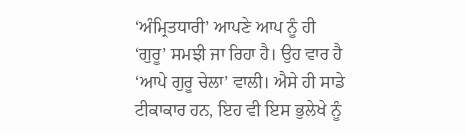‘ਅੰਮ੍ਰਿਤਧਾਰੀ’ ਆਪਣੇ ਆਪ ਨੂੰ ਹੀ ‘ਗੁਰੂ’ ਸਮਝੀ ਜਾ ਰਿਹਾ ਹੈ। ਉਹ ਵਾਰ ਹੈ ‘ਆਪੇ ਗੁਰੂ ਚੇਲਾ’ ਵਾਲੀ। ਐਸੇ ਹੀ ਸਾਡੇ ਟੀਕਾਕਾਰ ਹਨ, ਇਹ ਵੀ ਇਸ ਭੁਲੇਖੇ ਨੂੰ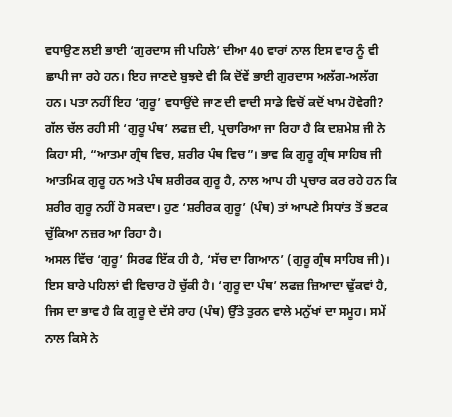ਵਧਾਉਣ ਲਈ ਭਾਈ ‘ਗੁਰਦਾਸ ਜੀ ਪਹਿਲੇ’ ਦੀਆ 40 ਵਾਰਾਂ ਨਾਲ ਇਸ ਵਾਰ ਨੂੰ ਵੀ ਛਾਪੀ ਜਾ ਰਹੇ ਹਨ। ਇਹ ਜਾਣਦੇ ਬੁਝਦੇ ਵੀ ਕਿ ਦੋਂਵੇਂ ਭਾਈ ਗੁਰਦਾਸ ਅਲੱਗ-ਅਲੱਗ ਹਨ। ਪਤਾ ਨਹੀਂ ਇਹ ‘ਗੁਰੂ’ ਵਧਾਉਂਦੇ ਜਾਣ ਦੀ ਵਾਦੀ ਸਾਡੇ ਵਿਚੋਂ ਕਦੋਂ ਖਾਮ ਹੋਵੇਗੀ?
ਗੱਲ ਚੱਲ ਰਹੀ ਸੀ ‘ਗੁਰੂ ਪੰਥ’ ਲਫਜ਼ ਦੀ, ਪ੍ਰਚਾਰਿਆ ਜਾ ਰਿਹਾ ਹੈ ਕਿ ਦਸ਼ਮੇਸ਼ ਜੀ ਨੇ ਕਿਹਾ ਸੀ, “ਆਤਮਾ ਗ੍ਰੰਥ ਵਿਚ, ਸ਼ਰੀਰ ਪੰਥ ਵਿਚ”। ਭਾਵ ਕਿ ਗੁਰੂ ਗ੍ਰੰਥ ਸਾਹਿਬ ਜੀ ਆਤਮਿਕ ਗੁਰੂ ਹਨ ਅਤੇ ਪੰਥ ਸ਼ਰੀਰਕ ਗੁਰੂ ਹੈ, ਨਾਲ ਆਪ ਹੀ ਪ੍ਰਚਾਰ ਕਰ ਰਹੇ ਹਨ ਕਿ ਸ਼ਰੀਰ ਗੁਰੂ ਨਹੀਂ ਹੋ ਸਕਦਾ। ਹੁਣ ‘ਸ਼ਰੀਰਕ ਗੁਰੂ’ (ਪੰਥ) ਤਾਂ ਆਪਣੇ ਸਿਧਾਂਤ ਤੋਂ ਭਟਕ ਚੁੱਕਿਆ ਨਜ਼ਰ ਆ ਰਿਹਾ ਹੈ।
ਅਸਲ ਵਿੱਚ ‘ਗੁਰੂ’ ਸਿਰਫ ਇੱਕ ਹੀ ਹੈ, ‘ਸੱਚ ਦਾ ਗਿਆਨ’ (ਗੁਰੂ ਗ੍ਰੰਥ ਸਾਹਿਬ ਜੀ)। ਇਸ ਬਾਰੇ ਪਹਿਲਾਂ ਵੀ ਵਿਚਾਰ ਹੋ ਚੁੱਕੀ ਹੈ। ‘ਗੁਰੂ ਦਾ ਪੰਥ’ ਲਫਜ਼ ਜ਼ਿਆਦਾ ਢੁੱਕਵਾਂ ਹੈ, ਜਿਸ ਦਾ ਭਾਵ ਹੈ ਕਿ ਗੁਰੂ ਦੇ ਦੱਸੇ ਰਾਹ (ਪੰਥ) ਉੱਤੇ ਤੁਰਨ ਵਾਲੇ ਮਨੁੱਖਾਂ ਦਾ ਸਮੂਹ। ਸਮੇਂ ਨਾਲ ਕਿਸੇ ਨੇ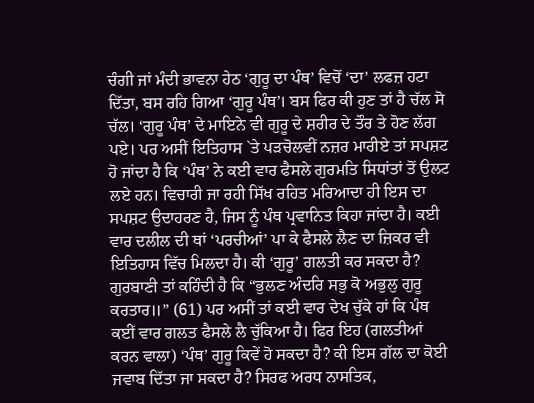ਚੰਗੀ ਜਾਂ ਮੰਦੀ ਭਾਵਨਾ ਹੇਠ ‘ਗੁਰੂ ਦਾ ਪੰਥ’ ਵਿਚੋਂ ‘ਦਾ’ ਲਫਜ਼ ਹਟਾ ਦਿੱਤਾ, ਬਸ ਰਹਿ ਗਿਆ ‘ਗੁਰੂ ਪੰਥ’। ਬਸ ਫਿਰ ਕੀ ਹੁਣ ਤਾਂ ਹੈ ਚੱਲ ਸੋ ਚੱਲ। ‘ਗੁਰੂ ਪੰਥ’ ਦੇ ਮਾਇਨੇ ਵੀ ਗੁਰੂ ਦੇ ਸ਼ਰੀਰ ਦੇ ਤੌਰ ਤੇ ਹੋਣ ਲੱਗ ਪਏ। ਪਰ ਅਸੀਂ ਇਤਿਹਾਸ `ਤੇ ਪੜਚੋਲਵੀਂ ਨਜ਼ਰ ਮਾਰੀਏ ਤਾਂ ਸਪਸ਼ਟ ਹੋ ਜਾਂਦਾ ਹੈ ਕਿ ‘ਪੰਥ’ ਨੇ ਕਈ ਵਾਰ ਫੈਸਲੇ ਗੁਰਮਤਿ ਸਿਧਾਂਤਾਂ ਤੋਂ ਉਲਟ ਲਏ ਹਨ। ਵਿਚਾਰੀ ਜਾ ਰਹੀ ਸਿੱਖ ਰਹਿਤ ਮਰਿਆਦਾ ਹੀ ਇਸ ਦਾ ਸਪਸ਼ਟ ਉਦਾਹਰਣ ਹੈ, ਜਿਸ ਨੂੰ ਪੰਥ ਪ੍ਰਵਾਨਿਤ ਕਿਹਾ ਜਾਂਦਾ ਹੈ। ਕਈ ਵਾਰ ਦਲੀਲ ਦੀ ਥਾਂ ‘ਪਰਚੀਆਂ’ ਪਾ ਕੇ ਫੈਸਲੇ ਲੈਣ ਦਾ ਜ਼ਿਕਰ ਵੀ ਇਤਿਹਾਸ ਵਿੱਚ ਮਿਲਦਾ ਹੈ। ਕੀ ‘ਗੁਰੂ’ ਗਲਤੀ ਕਰ ਸਕਦਾ ਹੈ? ਗੁਰਬਾਣੀ ਤਾਂ ਕਹਿੰਦੀ ਹੈ ਕਿ “ਭੁਲਣ ਅੰਦਰਿ ਸਭੁ ਕੋ ਅਭੁਲੁ ਗੁਰੂ ਕਰਤਾਰ॥” (61) ਪਰ ਅਸੀਂ ਤਾਂ ਕਈ ਵਾਰ ਦੇਖ ਚੁੱਕੇ ਹਾਂ ਕਿ ਪੰਥ ਕਈਂ ਵਾਰ ਗਲਤ ਫੈਸਲੇ ਲੈ ਚੁੱਕਿਆ ਹੈ। ਫਿਰ ਇਹ (ਗਲਤੀਆਂ ਕਰਨ ਵਾਲਾ) ‘ਪੰਥ’ ਗੁਰੂ ਕਿਵੇਂ ਹੋ ਸਕਦਾ ਹੈ? ਕੀ ਇਸ ਗੱਲ ਦਾ ਕੋਈ ਜਵਾਬ ਦਿੱਤਾ ਜਾ ਸਕਦਾ ਹੈ? ਸਿਰਫ ਅਰਧ ਨਾਸਤਿਕ,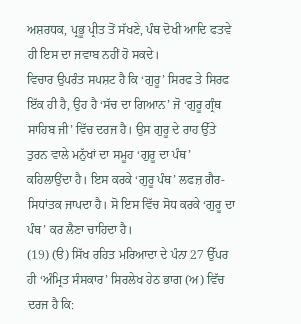ਅਸ਼ਰਧਕ, ਪ੍ਰਭੂ ਪ੍ਰੀਤ ਤੋਂ ਸੱਖਣੇ, ਪੰਥ ਦੋਖੀ ਆਦਿ ਫਤਵੇ ਹੀ ਇਸ ਦਾ ਜਵਾਬ ਨਹੀਂ ਹੋ ਸਕਦੇ।
ਵਿਚਾਰ ਉਪਰੰਤ ਸਪਸ਼ਟ ਹੈ ਕਿ ‘ਗੁਰੂ’ ਸਿਰਫ ਤੇ ਸਿਰਫ ਇੱਕ ਹੀ ਹੈ, ਉਹ ਹੈ ‘ਸੱਚ ਦਾ ਗਿਆਨ’ ਜੋ ‘ਗੁਰੂ ਗ੍ਰੰਥ ਸਾਹਿਬ ਜੀ’ ਵਿੱਚ ਦਰਜ ਹੈ। ਉਸ ਗੁਰੂ ਦੇ ਰਾਹ ਉੱਤੇ ਤੁਰਨ ਵਾਲੇ ਮਨੁੱਖਾਂ ਦਾ ਸਮੂਹ ‘ਗੁਰੂ ਦਾ ਪੰਥ’ ਕਹਿਲਾਉਂਦਾ ਹੈ। ਇਸ ਕਰਕੇ ‘ਗੁਰੂ ਪੰਥ’ ਲਫਜ਼ ਗੈਰ-ਸਿਧਾਂਤਕ ਜਾਪਦਾ ਹੈ। ਸੋ ਇਸ ਵਿੱਚ ਸੋਧ ਕਰਕੇ ‘ਗੁਰੂ ਦਾ ਪੰਥ’ ਕਰ ਲੈਣਾ ਚਾਹਿਦਾ ਹੈ।
(19) (ੳ) ਸਿੱਖ ਰਹਿਤ ਮਰਿਆਦਾ ਦੇ ਪੰਨਾ 27 ਉੱਪਰ ਹੀ ‘ਅੰਮ੍ਰਿਤ ਸੰਸਕਾਰ’ ਸਿਰਲੇਖ ਹੇਠ ਭਾਗ (ਅ) ਵਿੱਚ ਦਰਜ ਹੈ ਕਿ: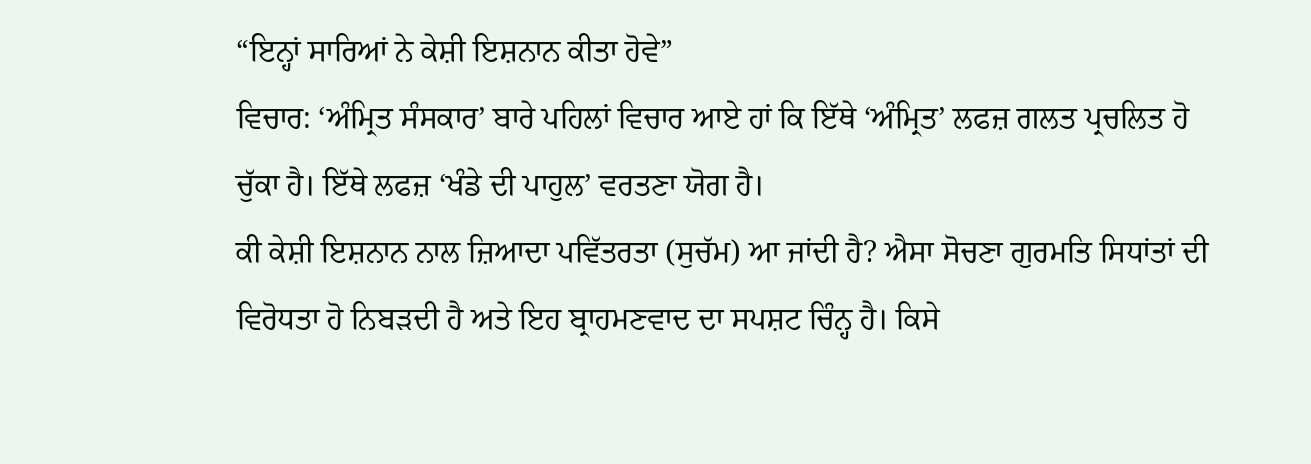“ਇਨ੍ਹਾਂ ਸਾਰਿਆਂ ਨੇ ਕੇਸ਼ੀ ਇਸ਼ਨਾਨ ਕੀਤਾ ਹੋਵੇ”
ਵਿਚਾਰ: ‘ਅੰਮ੍ਰਿਤ ਸੰਸਕਾਰ’ ਬਾਰੇ ਪਹਿਲਾਂ ਵਿਚਾਰ ਆਏ ਹਾਂ ਕਿ ਇੱਥੇ ‘ਅੰਮ੍ਰਿਤ’ ਲਫਜ਼ ਗਲਤ ਪ੍ਰਚਲਿਤ ਹੋ ਚੁੱਕਾ ਹੈ। ਇੱਥੇ ਲਫਜ਼ ‘ਖੰਡੇ ਦੀ ਪਾਹੁਲ’ ਵਰਤਣਾ ਯੋਗ ਹੈ।
ਕੀ ਕੇਸ਼ੀ ਇਸ਼ਨਾਨ ਨਾਲ ਜ਼ਿਆਦਾ ਪਵਿੱਤਰਤਾ (ਸੁਚੱਮ) ਆ ਜਾਂਦੀ ਹੈ? ਐਸਾ ਸੋਚਣਾ ਗੁਰਮਤਿ ਸਿਧਾਂਤਾਂ ਦੀ ਵਿਰੋਧਤਾ ਹੋ ਨਿਬੜਦੀ ਹੈ ਅਤੇ ਇਹ ਬ੍ਰਾਹਮਣਵਾਦ ਦਾ ਸਪਸ਼ਟ ਚਿੰਨ੍ਹ ਹੈ। ਕਿਸੇ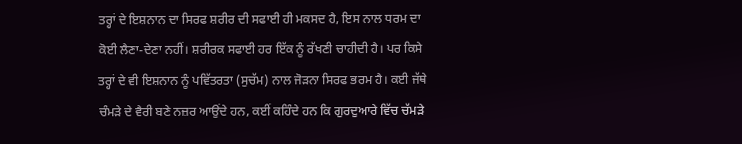ਤਰ੍ਹਾਂ ਦੇ ਇਸ਼ਨਾਨ ਦਾ ਸਿਰਫ ਸ਼ਰੀਰ ਦੀ ਸਫਾਈ ਹੀ ਮਕਸਦ ਹੈ, ਇਸ ਨਾਲ ਧਰਮ ਦਾ ਕੋਈ ਲੈਣਾ-ਦੇਣਾ ਨਹੀਂ। ਸ਼ਰੀਰਕ ਸਫਾਈ ਹਰ ਇੱਕ ਨੂੰ ਰੱਖਣੀ ਚਾਹੀਦੀ ਹੈ। ਪਰ ਕਿਸੇ ਤਰ੍ਹਾਂ ਦੇ ਵੀ ਇਸ਼ਨਾਨ ਨੂੰ ਪਵਿੱਤਰਤਾ (ਸੁਚੱਮ) ਨਾਲ ਜੋੜਨਾ ਸਿਰਫ ਭਰਮ ਹੈ। ਕਈ ਜੱਥੇ ਚੰਮੜੇ ਦੇ ਵੈਰੀ ਬਣੇ ਨਜ਼ਰ ਆਉਂਦੇ ਹਨ, ਕਈਂ ਕਹਿੰਦੇ ਹਨ ਕਿ ਗੁਰਦੁਆਰੇ ਵਿੱਚ ਚੱਮੜੇ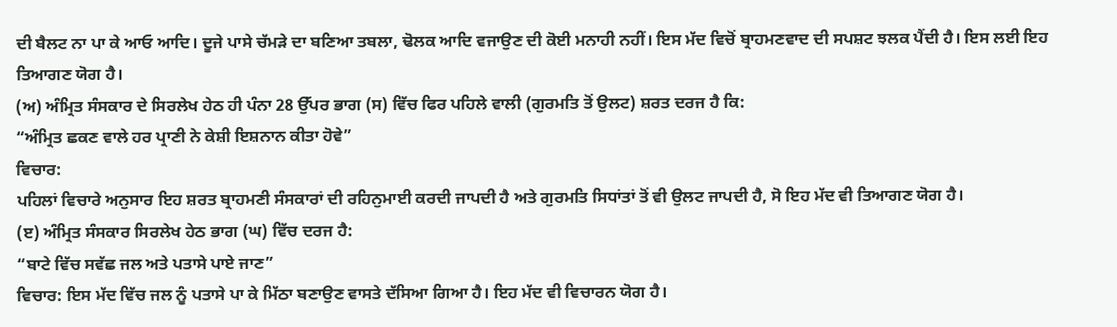ਦੀ ਬੈਲਟ ਨਾ ਪਾ ਕੇ ਆਓ ਆਦਿ। ਦੂਜੇ ਪਾਸੇ ਚੱਮੜੇ ਦਾ ਬਣਿਆ ਤਬਲਾ, ਢੋਲਕ ਆਦਿ ਵਜਾਉਣ ਦੀ ਕੋਈ ਮਨਾਹੀ ਨਹੀਂ। ਇਸ ਮੱਦ ਵਿਚੋਂ ਬ੍ਰਾਹਮਣਵਾਦ ਦੀ ਸਪਸ਼ਟ ਝਲਕ ਪੈਂਦੀ ਹੈ। ਇਸ ਲਈ ਇਹ ਤਿਆਗਣ ਯੋਗ ਹੈ।
(ਅ) ਅੰਮ੍ਰਿਤ ਸੰਸਕਾਰ ਦੇ ਸਿਰਲੇਖ ਹੇਠ ਹੀ ਪੰਨਾ 28 ਉੱਪਰ ਭਾਗ (ਸ) ਵਿੱਚ ਫਿਰ ਪਹਿਲੇ ਵਾਲੀ (ਗੁਰਮਤਿ ਤੋਂ ਉਲਟ) ਸ਼ਰਤ ਦਰਜ ਹੈ ਕਿ:
“ਅੰਮ੍ਰਿਤ ਛਕਣ ਵਾਲੇ ਹਰ ਪ੍ਰਾਣੀ ਨੇ ਕੇਸ਼ੀ ਇਸ਼ਨਾਨ ਕੀਤਾ ਹੋਵੇ”
ਵਿਚਾਰ:
ਪਹਿਲਾਂ ਵਿਚਾਰੇ ਅਨੁਸਾਰ ਇਹ ਸ਼ਰਤ ਬ੍ਰਾਹਮਣੀ ਸੰਸਕਾਰਾਂ ਦੀ ਰਹਿਨੁਮਾਈ ਕਰਦੀ ਜਾਪਦੀ ਹੈ ਅਤੇ ਗੁਰਮਤਿ ਸਿਧਾਂਤਾਂ ਤੋਂ ਵੀ ਉਲਟ ਜਾਪਦੀ ਹੈ, ਸੋ ਇਹ ਮੱਦ ਵੀ ਤਿਆਗਣ ਯੋਗ ਹੈ।
(ੲ) ਅੰਮ੍ਰਿਤ ਸੰਸਕਾਰ ਸਿਰਲੇਖ ਹੇਠ ਭਾਗ (ਘ) ਵਿੱਚ ਦਰਜ ਹੈ:
“ਬਾਟੇ ਵਿੱਚ ਸਵੱਛ ਜਲ ਅਤੇ ਪਤਾਸੇ ਪਾਏ ਜਾਣ”
ਵਿਚਾਰ: ਇਸ ਮੱਦ ਵਿੱਚ ਜਲ ਨੂੰ ਪਤਾਸੇ ਪਾ ਕੇ ਮਿੱਠਾ ਬਣਾਉਣ ਵਾਸਤੇ ਦੱਸਿਆ ਗਿਆ ਹੈ। ਇਹ ਮੱਦ ਵੀ ਵਿਚਾਰਨ ਯੋਗ ਹੈ।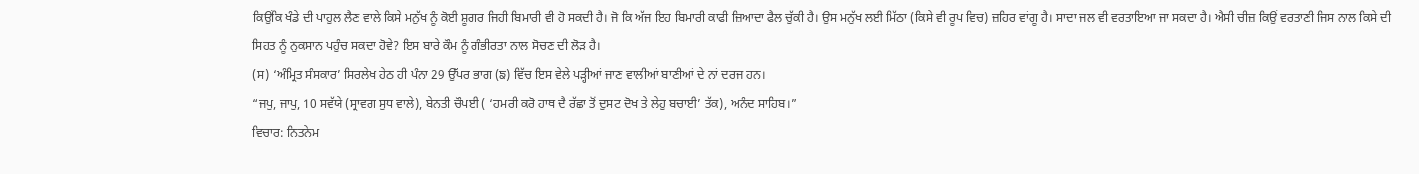ਕਿਉਂਕਿ ਖੰਡੇ ਦੀ ਪਾਹੁਲ ਲੈਣ ਵਾਲੇ ਕਿਸੇ ਮਨੁੱਖ ਨੂੰ ਕੋਈ ਸ਼ੂਗਰ ਜਿਹੀ ਬਿਮਾਰੀ ਵੀ ਹੋ ਸਕਦੀ ਹੈ। ਜੋ ਕਿ ਅੱਜ ਇਹ ਬਿਮਾਰੀ ਕਾਫੀ ਜ਼ਿਆਦਾ ਫੈਲ ਚੁੱਕੀ ਹੈ। ਉਸ ਮਨੁੱਖ ਲਈ ਮਿੱਠਾ (ਕਿਸੇ ਵੀ ਰੂਪ ਵਿਚ) ਜ਼ਹਿਰ ਵਾਂਗੂ ਹੈ। ਸਾਦਾ ਜਲ ਵੀ ਵਰਤਾਇਆ ਜਾ ਸਕਦਾ ਹੈ। ਐਸੀ ਚੀਜ਼ ਕਿਉਂ ਵਰਤਾਣੀ ਜਿਸ ਨਾਲ ਕਿਸੇ ਦੀ ਸਿਹਤ ਨੂੰ ਨੁਕਸਾਨ ਪਹੁੰਚ ਸਕਦਾ ਹੋਵੇ? ਇਸ ਬਾਰੇ ਕੌਮ ਨੂੰ ਗੰਭੀਰਤਾ ਨਾਲ ਸੋਚਣ ਦੀ ਲੋੜ ਹੈ।
(ਸ) ‘ਅੰਮ੍ਰਿਤ ਸੰਸਕਾਰ’ ਸਿਰਲੇਖ ਹੇਠ ਹੀ ਪੰਨਾ 29 ਉੱਪਰ ਭਾਗ (ਙ) ਵਿੱਚ ਇਸ ਵੇਲੇ ਪੜ੍ਹੀਆਂ ਜਾਣ ਵਾਲੀਆਂ ਬਾਣੀਆਂ ਦੇ ਨਾਂ ਦਰਜ ਹਨ।
“ਜਪੁ, ਜਾਪੁ, 10 ਸਵੱਯੇ (ਸ੍ਰਾਵਗ ਸੁਧ ਵਾਲੇ), ਬੇਨਤੀ ਚੌਪਈ ( ‘ਹਮਰੀ ਕਰੋ ਹਾਥ ਦੈ ਰੱਛਾ ਤੋਂ ਦੁਸਟ ਦੋਖ ਤੇ ਲੇਹੁ ਬਚਾਈ’ ਤੱਕ), ਅਨੰਦ ਸਾਹਿਬ।”
ਵਿਚਾਰ: ਨਿਤਨੇਮ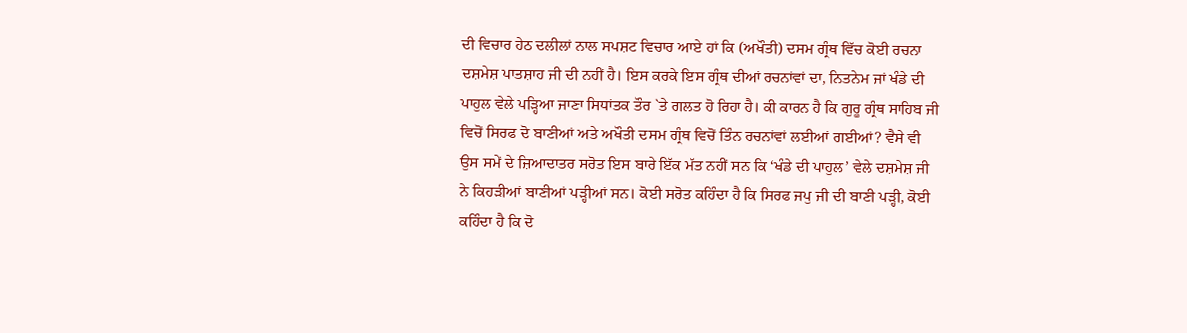ਦੀ ਵਿਚਾਰ ਹੇਠ ਦਲੀਲਾਂ ਨਾਲ ਸਪਸ਼ਟ ਵਿਚਾਰ ਆਏ ਹਾਂ ਕਿ (ਅਖੌਤੀ) ਦਸਮ ਗ੍ਰੰਥ ਵਿੱਚ ਕੋਈ ਰਚਨਾ ਦਸ਼ਮੇਸ਼ ਪਾਤਸ਼ਾਹ ਜੀ ਦੀ ਨਹੀਂ ਹੈ। ਇਸ ਕਰਕੇ ਇਸ ਗ੍ਰੰਥ ਦੀਆਂ ਰਚਨਾਂਵਾਂ ਦਾ, ਨਿਤਨੇਮ ਜਾਂ ਖੰਡੇ ਦੀ ਪਾਹੁਲ ਵੇਲੇ ਪੜ੍ਹਿਆ ਜਾਣਾ ਸਿਧਾਂਤਕ ਤੌਰ `ਤੇ ਗਲਤ ਹੋ ਰਿਹਾ ਹੈ। ਕੀ ਕਾਰਨ ਹੈ ਕਿ ਗੁਰੂ ਗ੍ਰੰਥ ਸਾਹਿਬ ਜੀ ਵਿਚੋਂ ਸਿਰਫ ਦੋ ਬਾਣੀਆਂ ਅਤੇ ਅਖੌਤੀ ਦਸਮ ਗ੍ਰੰਥ ਵਿਚੋਂ ਤਿੰਨ ਰਚਨਾਂਵਾਂ ਲਈਆਂ ਗਈਆਂ? ਵੈਸੇ ਵੀ ਉਸ ਸਮੇਂ ਦੇ ਜ਼ਿਆਦਾਤਰ ਸਰੋਤ ਇਸ ਬਾਰੇ ਇੱਕ ਮੱਤ ਨਹੀਂ ਸਨ ਕਿ ‘ਖੰਡੇ ਦੀ ਪਾਹੁਲ’ ਵੇਲੇ ਦਸ਼ਮੇਸ਼ ਜੀ ਨੇ ਕਿਹੜੀਆਂ ਬਾਣੀਆਂ ਪੜ੍ਹੀਆਂ ਸਨ। ਕੋਈ ਸਰੋਤ ਕਹਿੰਦਾ ਹੈ ਕਿ ਸਿਰਫ ਜਪੁ ਜੀ ਦੀ ਬਾਣੀ ਪੜ੍ਹੀ, ਕੋਈ ਕਹਿੰਦਾ ਹੈ ਕਿ ਦੋ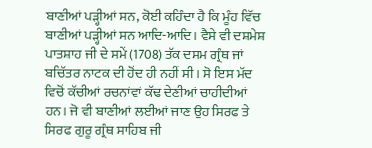ਬਾਣੀਆਂ ਪੜ੍ਹੀਆਂ ਸਨ, ਕੋਈ ਕਹਿੰਦਾ ਹੈ ਕਿ ਮੂੰਹ ਵਿੱਚ ਬਾਣੀਆਂ ਪੜ੍ਹੀਆਂ ਸਨ ਆਦਿ-ਆਦਿ। ਵੈਸੇ ਵੀ ਦਸ਼ਮੇਸ਼ ਪਾਤਸ਼ਾਹ ਜੀ ਦੇ ਸਮੇਂ (1708) ਤੱਕ ਦਸਮ ਗ੍ਰੰਥ ਜਾਂ ਬਚਿੱਤਰ ਨਾਟਕ ਦੀ ਹੋਂਦ ਹੀ ਨਹੀਂ ਸੀ। ਸੋ ਇਸ ਮੱਦ ਵਿਚੋਂ ਕੱਚੀਆਂ ਰਚਨਾਂਵਾਂ ਕੱਢ ਦੇਣੀਆਂ ਚਾਹੀਦੀਆਂ ਹਨ। ਜੋ ਵੀ ਬਾਣੀਆਂ ਲਈਆਂ ਜਾਣ ਉਹ ਸਿਰਫ ਤੇ ਸਿਰਫ ਗੁਰੂ ਗ੍ਰੰਥ ਸਾਹਿਬ ਜੀ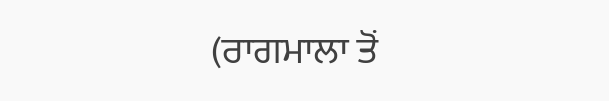(ਰਾਗਮਾਲਾ ਤੋਂ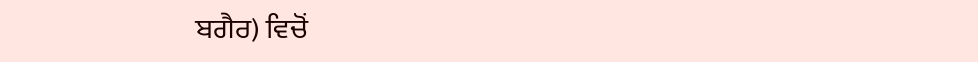ਬਗੈਰ) ਵਿਚੋਂ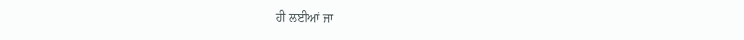ਹੀ ਲਈਆਂ ਜਾ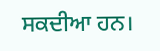ਸਕਦੀਆ ਹਨ।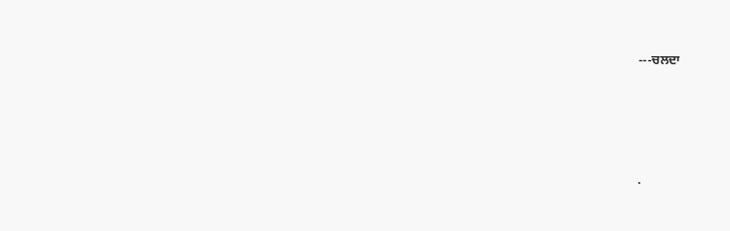---ਚਲਦਾ




.